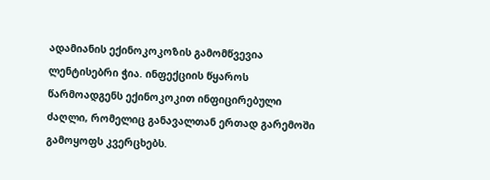ადამიანის ექინოკოკოზის გამომწვევია ლენტისებრი ჭია. ინფექციის წყაროს წარმოადგენს ექინოკოკით ინფიცირებული ძაღლი, რომელიც განავალთან ერთად გარემოში გამოყოფს კვერცხებს.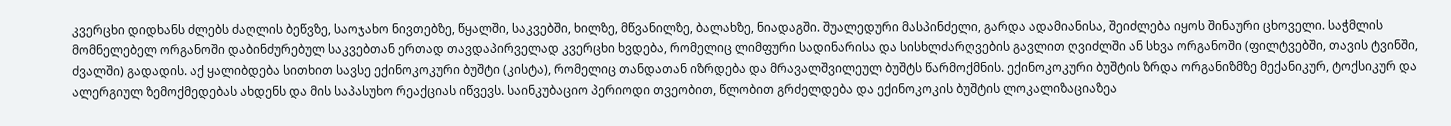კვერცხი დიდხანს ძლებს ძაღლის ბეწვზე, საოჯახო ნივთებზე, წყალში, საკვებში, ხილზე, მწვანილზე, ბალახზე, ნიადაგში. შუალედური მასპინძელი, გარდა ადამიანისა, შეიძლება იყოს შინაური ცხოველი. საჭმლის მომნელებელ ორგანოში დაბინძურებულ საკვებთან ერთად თავდაპირველად კვერცხი ხვდება, რომელიც ლიმფური სადინარისა და სისხლძარღვების გავლით ღვიძლში ან სხვა ორგანოში (ფილტვებში, თავის ტვინში, ძვალში) გადადის. აქ ყალიბდება სითხით სავსე ექინოკოკური ბუშტი (კისტა), რომელიც თანდათან იზრდება და მრავალშვილეულ ბუშტს წარმოქმნის. ექინოკოკური ბუშტის ზრდა ორგანიზმზე მექანიკურ, ტოქსიკურ და ალერგიულ ზემოქმედებას ახდენს და მის საპასუხო რეაქციას იწვევს. საინკუბაციო პერიოდი თვეობით, წლობით გრძელდება და ექინოკოკის ბუშტის ლოკალიზაციაზეა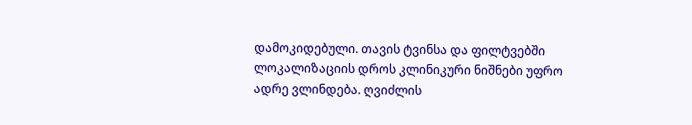დამოკიდებული. თავის ტვინსა და ფილტვებში ლოკალიზაციის დროს კლინიკური ნიშნები უფრო ადრე ვლინდება. ღვიძლის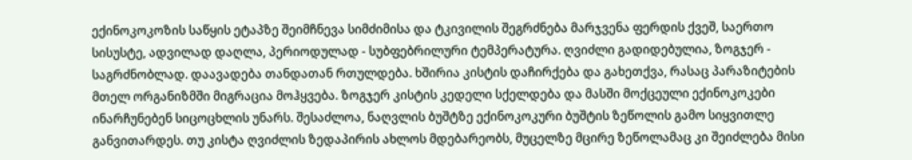ექინოკოკოზის საწყის ეტაპზე შეიმჩნევა სიმძიმისა და ტკივილის შეგრძნება მარჯვენა ფერდის ქვეშ, საერთო სისუსტე, ადვილად დაღლა, პერიოდულად - სუბფებრილური ტემპერატურა. ღვიძლი გადიდებულია, ზოგჯერ - საგრძნობლად. დაავადება თანდათან რთულდება. ხშირია კისტის დაჩირქება და გახეთქვა, რასაც პარაზიტების მთელ ორგანიზმში მიგრაცია მოჰყვება. ზოგჯერ კისტის კედელი სქელდება და მასში მოქცეული ექინოკოკები ინარჩუნებენ სიცოცხლის უნარს. შესაძლოა, ნაღვლის ბუშტზე ექინოკოკური ბუშტის ზეწოლის გამო სიყვითლე განვითარდეს. თუ კისტა ღვიძლის ზედაპირის ახლოს მდებარეობს, მუცელზე მცირე ზეწოლამაც კი შეიძლება მისი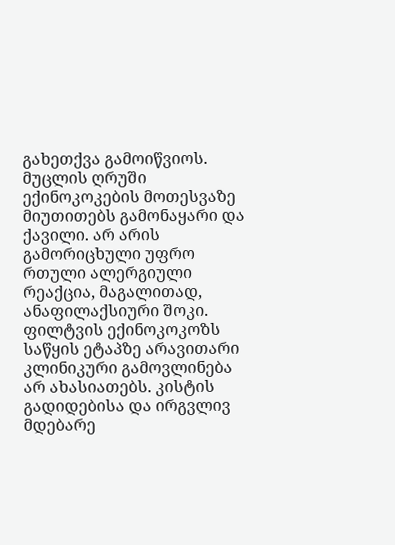გახეთქვა გამოიწვიოს. მუცლის ღრუში ექინოკოკების მოთესვაზე მიუთითებს გამონაყარი და ქავილი. არ არის გამორიცხული უფრო რთული ალერგიული რეაქცია, მაგალითად, ანაფილაქსიური შოკი. ფილტვის ექინოკოკოზს საწყის ეტაპზე არავითარი კლინიკური გამოვლინება არ ახასიათებს. კისტის გადიდებისა და ირგვლივ მდებარე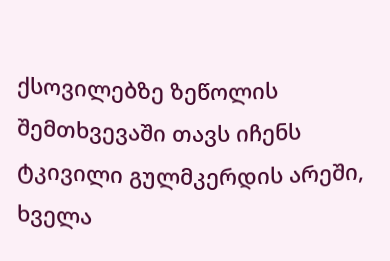ქსოვილებზე ზეწოლის შემთხვევაში თავს იჩენს ტკივილი გულმკერდის არეში, ხველა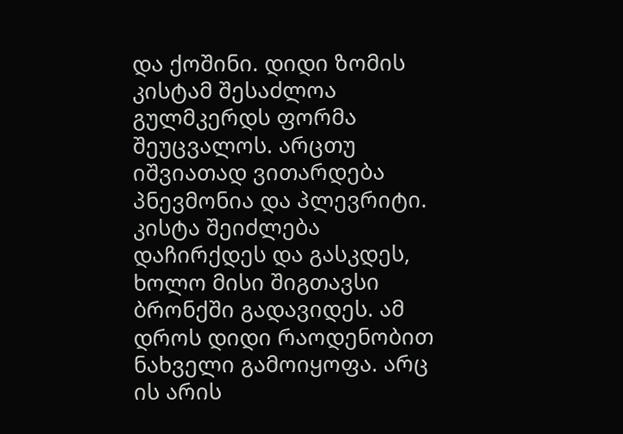და ქოშინი. დიდი ზომის კისტამ შესაძლოა გულმკერდს ფორმა შეუცვალოს. არცთუ იშვიათად ვითარდება პნევმონია და პლევრიტი. კისტა შეიძლება დაჩირქდეს და გასკდეს, ხოლო მისი შიგთავსი ბრონქში გადავიდეს. ამ დროს დიდი რაოდენობით ნახველი გამოიყოფა. არც ის არის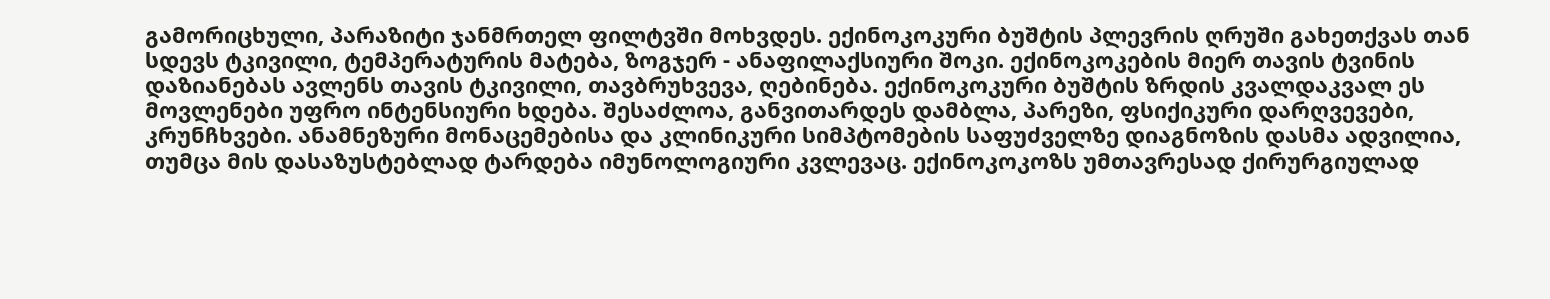გამორიცხული, პარაზიტი ჯანმრთელ ფილტვში მოხვდეს. ექინოკოკური ბუშტის პლევრის ღრუში გახეთქვას თან სდევს ტკივილი, ტემპერატურის მატება, ზოგჯერ - ანაფილაქსიური შოკი. ექინოკოკების მიერ თავის ტვინის დაზიანებას ავლენს თავის ტკივილი, თავბრუხვევა, ღებინება. ექინოკოკური ბუშტის ზრდის კვალდაკვალ ეს მოვლენები უფრო ინტენსიური ხდება. შესაძლოა, განვითარდეს დამბლა, პარეზი, ფსიქიკური დარღვევები, კრუნჩხვები. ანამნეზური მონაცემებისა და კლინიკური სიმპტომების საფუძველზე დიაგნოზის დასმა ადვილია, თუმცა მის დასაზუსტებლად ტარდება იმუნოლოგიური კვლევაც. ექინოკოკოზს უმთავრესად ქირურგიულად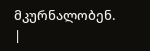მკურნალობენ. |